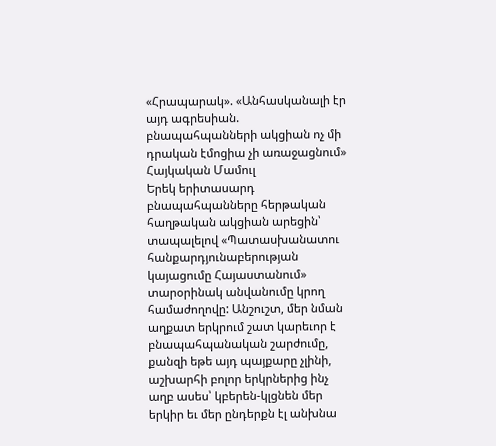«Հրապարակ». «Անհասկանալի էր այդ ագրեսիան. բնապահպանների ակցիան ոչ մի դրական էմոցիա չի առաջացնում»
Հայկական Մամուլ
Երեկ երիտասարդ բնապահպանները հերթական հաղթական ակցիան արեցին՝ տապալելով «Պատասխանատու հանքարդյունաբերության կայացումը Հայաստանում» տարօրինակ անվանումը կրող համաժողովը: Անշուշտ, մեր նման աղքատ երկրում շատ կարեւոր է բնապահպանական շարժումը, քանզի եթե այդ պայքարը չլինի, աշխարհի բոլոր երկրներից ինչ աղբ ասես՝ կբերեն-կլցնեն մեր երկիր եւ մեր ընդերքն էլ անխնա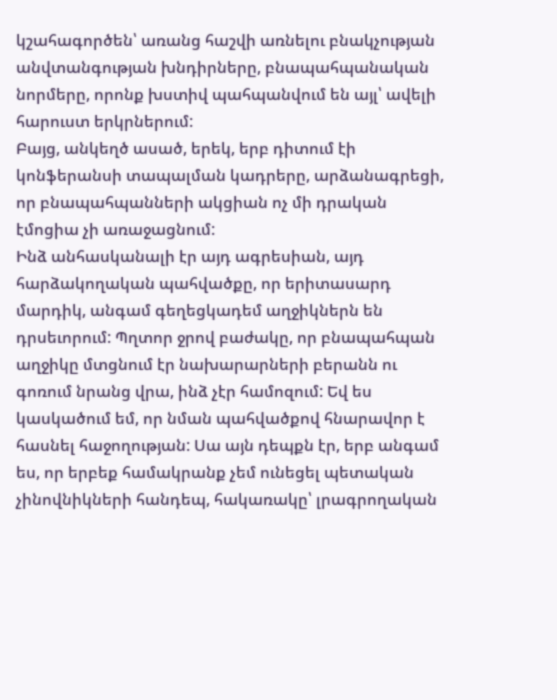կշահագործեն՝ առանց հաշվի առնելու բնակչության անվտանգության խնդիրները, բնապահպանական նորմերը, որոնք խստիվ պահպանվում են այլ՝ ավելի հարուստ երկրներում:
Բայց, անկեղծ ասած, երեկ, երբ դիտում էի կոնֆերանսի տապալման կադրերը, արձանագրեցի, որ բնապահպանների ակցիան ոչ մի դրական էմոցիա չի առաջացնում:
Ինձ անհասկանալի էր այդ ագրեսիան, այդ հարձակողական պահվածքը, որ երիտասարդ մարդիկ, անգամ գեղեցկադեմ աղջիկներն են դրսեւորում: Պղտոր ջրով բաժակը, որ բնապահպան աղջիկը մտցնում էր նախարարների բերանն ու գոռում նրանց վրա, ինձ չէր համոզում: Եվ ես կասկածում եմ, որ նման պահվածքով հնարավոր է հասնել հաջողության: Սա այն դեպքն էր, երբ անգամ ես, որ երբեք համակրանք չեմ ունեցել պետական չինովնիկների հանդեպ, հակառակը՝ լրագրողական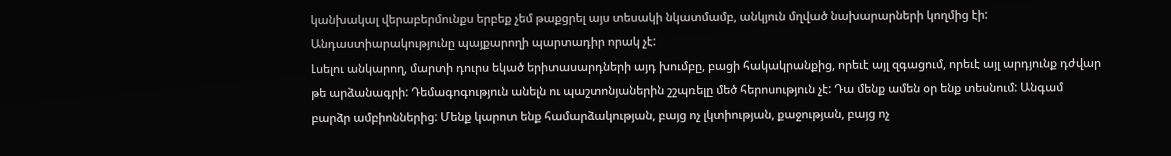կանխակալ վերաբերմունքս երբեք չեմ թաքցրել այս տեսակի նկատմամբ, անկյուն մղված նախարարների կողմից էի: Անդաստիարակությունը պայքարողի պարտադիր որակ չէ:
Լսելու անկարող, մարտի դուրս եկած երիտասարդների այդ խումբը, բացի հակակրանքից, որեւէ այլ զգացում, որեւէ այլ արդյունք դժվար թե արձանագրի: Դեմագոգություն անելն ու պաշտոնյաներին շշպռելը մեծ հերոսություն չէ: Դա մենք ամեն օր ենք տեսնում: Անգամ բարձր ամբիոններից: Մենք կարոտ ենք համարձակության, բայց ոչ լկտիության, քաջության, բայց ոչ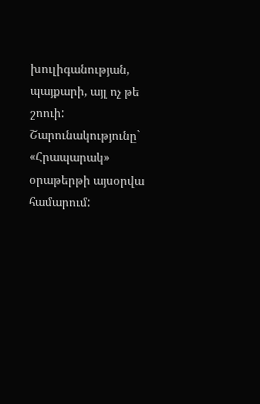խուլիգանության, պայքարի, այլ ոչ թե շոուի:
Շարունակությունը` «Հրապարակ» օրաթերթի այսօրվա համարում: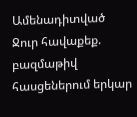Ամենադիտված
Ջուր հավաքեք. բազմաթիվ հասցեներում երկար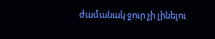ժամանակ ջուր չի լինելու